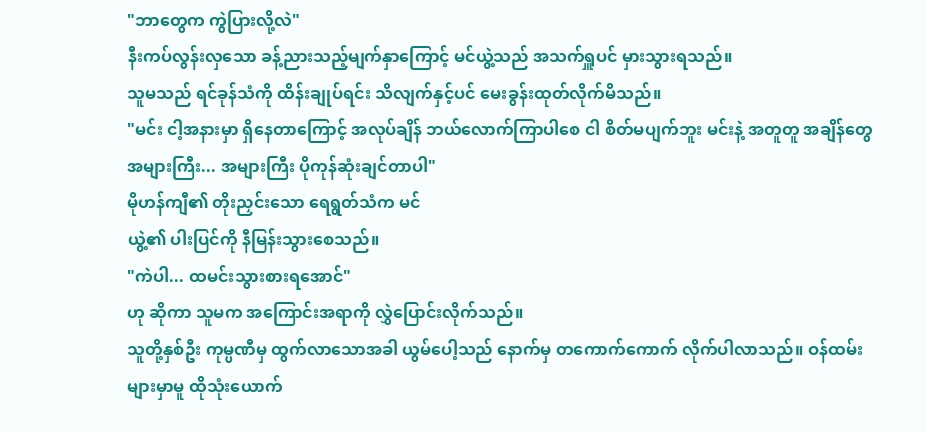"ဘာတွေက ကွဲပြားလို့လဲ"
နီးကပ်လွန်းလှသော ခန့်ညားသည့်မျက်နှာကြောင့် မင်ယွဲ့သည် အသက်ရှူပင် မှားသွားရသည်။
သူမသည် ရင်ခုန်သံကို ထိန်းချုပ်ရင်း သိလျက်နှင့်ပင် မေးခွန်းထုတ်လိုက်မိသည်။
"မင်း ငါ့အနားမှာ ရှိနေတာကြောင့် အလုပ်ချိန် ဘယ်လောက်ကြာပါစေ ငါ စိတ်မပျက်ဘူး မင်းနဲ့ အတူတူ အချိန်တွေအများကြီး... အများကြီး ပိုကုန်ဆုံးချင်တာပါ"
မိုဟန်ကျီ၏ တိုးညှင်းသော ရေရွတ်သံက မင်
ယွဲ့၏ ပါးပြင်ကို နီမြန်းသွားစေသည်။
"ကဲပါ... ထမင်းသွားစားရအောင်"
ဟု ဆိုကာ သူမက အကြောင်းအရာကို လွှဲပြောင်းလိုက်သည်။
သူတို့နှစ်ဦး ကုမ္ပဏီမှ ထွက်လာသောအခါ ယွမ်ပေါ့သည် နောက်မှ တကောက်ကောက် လိုက်ပါလာသည်။ ဝန်ထမ်းများမှာမူ ထိုသုံးယောက်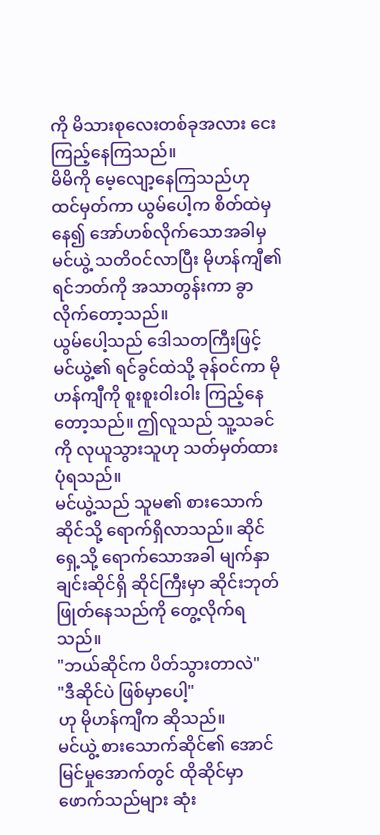ကို မိသားစုလေးတစ်ခုအလား ငေးကြည့်နေကြသည်။
မိမိကို မေ့လျော့နေကြသည်ဟု ထင်မှတ်ကာ ယွမ်ပေါ့က စိတ်ထဲမှနေ၍ အော်ဟစ်လိုက်သောအခါမှ မင်ယွဲ့ သတိဝင်လာပြီး မိုဟန်ကျီ၏ ရင်ဘတ်ကို အသာတွန်းကာ ခွာလိုက်တော့သည်။
ယွမ်ပေါ့သည် ဒေါသတကြီးဖြင့် မင်ယွဲ့၏ ရင်ခွင်ထဲသို့ ခုန်ဝင်ကာ မိုဟန်ကျီကို စူးစူးဝါးဝါး ကြည့်နေတော့သည်။ ဤလူသည် သူ့သခင်ကို လုယူသွားသူဟု သတ်မှတ်ထားပုံရသည်။
မင်ယွဲ့သည် သူမ၏ စားသောက်ဆိုင်သို့ ရောက်ရှိလာသည်။ ဆိုင်ရှေ့သို့ ရောက်သောအခါ မျက်နှာချင်းဆိုင်ရှိ ဆိုင်ကြီးမှာ ဆိုင်းဘုတ်
ဖြုတ်နေသည်ကို တွေ့လိုက်ရသည်။
"ဘယ်ဆိုင်က ပိတ်သွားတာလဲ"
"ဒီဆိုင်ပဲ ဖြစ်မှာပေါ့"
ဟု မိုဟန်ကျီက ဆိုသည်။
မင်ယွဲ့ စားသောက်ဆိုင်၏ အောင်မြင်မှုအောက်တွင် ထိုဆိုင်မှာ ဖောက်သည်များ ဆုံး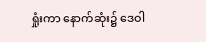ရှုံးကာ နောက်ဆုံး၌ ဒေဝါ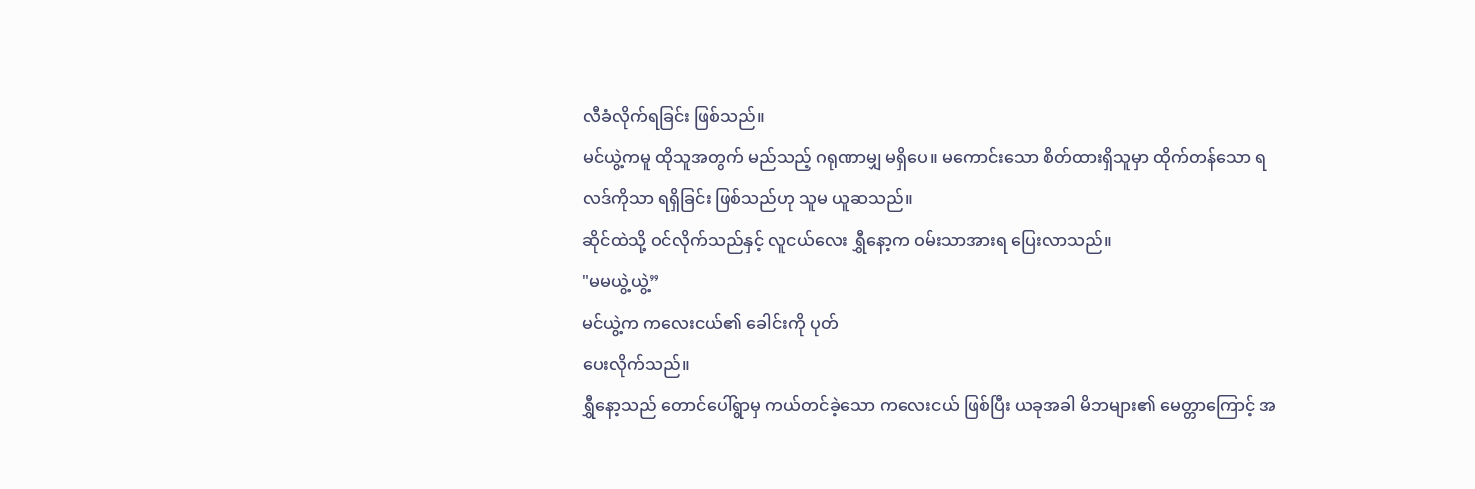လီခံလိုက်ရခြင်း ဖြစ်သည်။
မင်ယွဲ့ကမူ ထိုသူအတွက် မည်သည့် ဂရုဏာမျှ မရှိပေ။ မကောင်းသော စိတ်ထားရှိသူမှာ ထိုက်တန်သော ရလဒ်ကိုသာ ရရှိခြင်း ဖြစ်သည်ဟု သူမ ယူဆသည်။
ဆိုင်ထဲသို့ ဝင်လိုက်သည်နှင့် လူငယ်လေး ရွှီနော့က ဝမ်းသာအားရ ပြေးလာသည်။
"မမယွဲ့ယွဲ့”
မင်ယွဲ့က ကလေးငယ်၏ ခေါင်းကို ပုတ်
ပေးလိုက်သည်။
ရွှီနော့သည် တောင်ပေါ်ရွာမှ ကယ်တင်ခဲ့သော ကလေးငယ် ဖြစ်ပြီး ယခုအခါ မိဘများ၏ မေတ္တာကြောင့် အ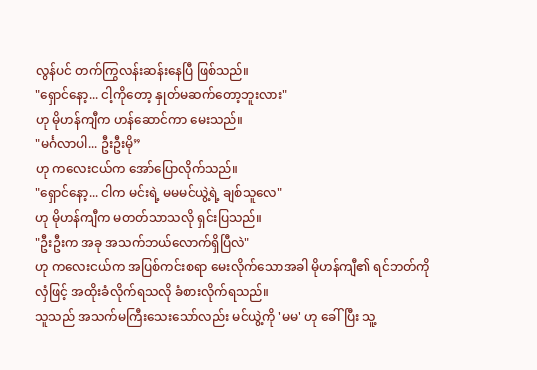လွန်ပင် တက်ကြွလန်းဆန်းနေပြီ ဖြစ်သည်။
"ရှောင်နော့... ငါ့ကိုတော့ နှုတ်မဆက်တော့ဘူးလား"
ဟု မိုဟန်ကျီက ဟန်ဆောင်ကာ မေးသည်။
"မင်္ဂလာပါ... ဦးဦးမို”
ဟု ကလေးငယ်က အော်ပြောလိုက်သည်။
"ရှောင်နော့... ငါက မင်းရဲ့ မမမင်ယွဲ့ရဲ့ ချစ်သူလေ"
ဟု မိုဟန်ကျီက မတတ်သာသလို ရှင်းပြသည်။
"ဦးဦးက အခု အသက်ဘယ်လောက်ရှိပြီလဲ"
ဟု ကလေးငယ်က အပြစ်ကင်းစရာ မေးလိုက်သောအခါ မိုဟန်ကျီ၏ ရင်ဘတ်ကို လှံဖြင့် အထိုးခံလိုက်ရသလို ခံစားလိုက်ရသည်။
သူသည် အသက်မကြီးသေးသော်လည်း မင်ယွဲ့ကို 'မမ' ဟု ခေါ်ပြီး သူ့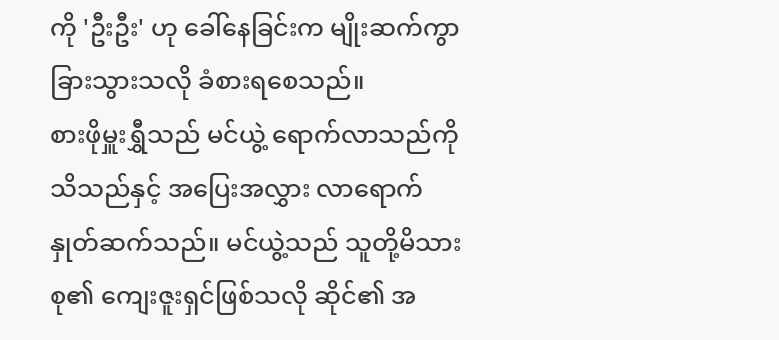ကို 'ဦးဦး' ဟု ခေါ်နေခြင်းက မျိုးဆက်ကွာခြားသွားသလို ခံစားရစေသည်။
စားဖိုမှူးရွှီသည် မင်ယွဲ့ ရောက်လာသည်ကို သိသည်နှင့် အပြေးအလွှား လာရောက်နှုတ်ဆက်သည်။ မင်ယွဲ့သည် သူတို့မိသားစု၏ ကျေးဇူးရှင်ဖြစ်သလို ဆိုင်၏ အ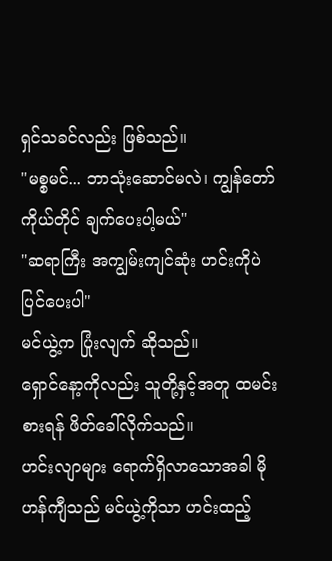ရှင်သခင်လည်း ဖြစ်သည်။
"မစ္စမင်... ဘာသုံးဆောင်မလဲ၊ ကျွန်တော် ကိုယ်တိုင် ချက်ပေးပါ့မယ်"
"ဆရာကြီး အကျွမ်းကျင်ဆုံး ဟင်းကိုပဲ ပြင်ပေးပါ"
မင်ယွဲ့က ပြုံးလျက် ဆိုသည်။
ရှောင်နော့ကိုလည်း သူတို့နှင့်အတူ ထမင်းစားရန် ဖိတ်ခေါ်လိုက်သည်။
ဟင်းလျာများ ရောက်ရှိလာသောအခါ မိုဟန်ကျီသည် မင်ယွဲ့ကိုသာ ဟင်းထည့်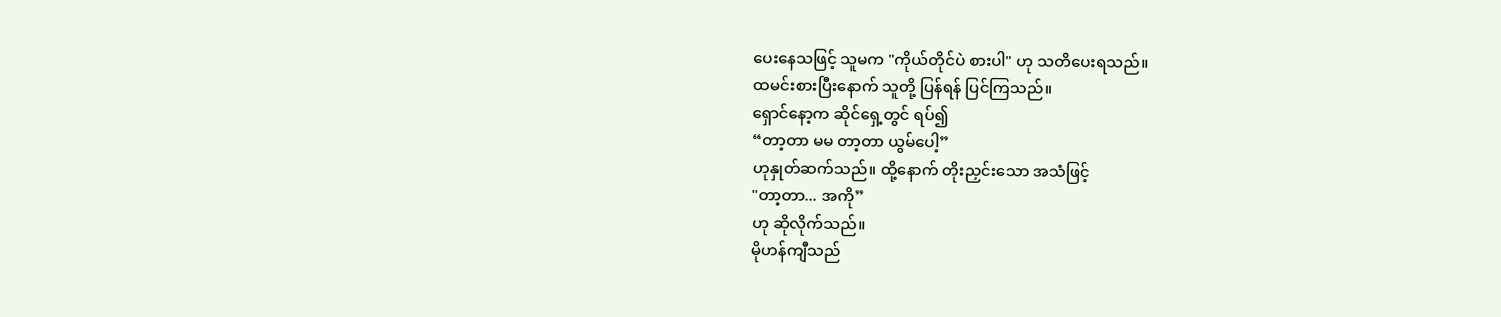ပေးနေသဖြင့် သူမက "ကိုယ်တိုင်ပဲ စားပါ" ဟု သတိပေးရသည်။
ထမင်းစားပြီးနောက် သူတို့ ပြန်ရန် ပြင်ကြသည်။
ရှောင်နော့က ဆိုင်ရှေ့တွင် ရပ်၍
“တာ့တာ မမ တာ့တာ ယွမ်ပေါ့”
ဟုနှုတ်ဆက်သည်။ ထို့နောက် တိုးညှင်းသော အသံဖြင့်
"တာ့တာ... အကို”
ဟု ဆိုလိုက်သည်။
မိုဟန်ကျီသည်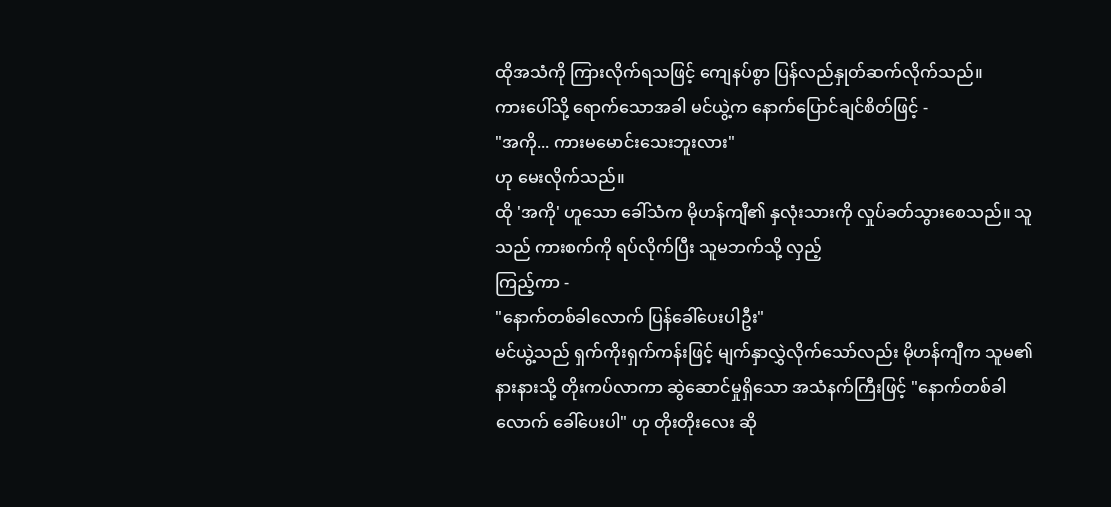ထိုအသံကို ကြားလိုက်ရသဖြင့် ကျေနပ်စွာ ပြန်လည်နှုတ်ဆက်လိုက်သည်။
ကားပေါ်သို့ ရောက်သောအခါ မင်ယွဲ့က နောက်ပြောင်ချင်စိတ်ဖြင့် -
"အကို... ကားမမောင်းသေးဘူးလား"
ဟု မေးလိုက်သည်။
ထို 'အကို' ဟူသော ခေါ်သံက မိုဟန်ကျီ၏ နှလုံးသားကို လှုပ်ခတ်သွားစေသည်။ သူသည် ကားစက်ကို ရပ်လိုက်ပြီး သူမဘက်သို့ လှည့်
ကြည့်ကာ -
"နောက်တစ်ခါလောက် ပြန်ခေါ်ပေးပါဦး"
မင်ယွဲ့သည် ရှက်ကိုးရှက်ကန်းဖြင့် မျက်နှာလွှဲလိုက်သော်လည်း မိုဟန်ကျီက သူမ၏ နားနားသို့ တိုးကပ်လာကာ ဆွဲဆောင်မှုရှိသော အသံနက်ကြီးဖြင့် "နောက်တစ်ခါလောက် ခေါ်ပေးပါ" ဟု တိုးတိုးလေး ဆို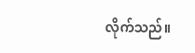လိုက်သည်။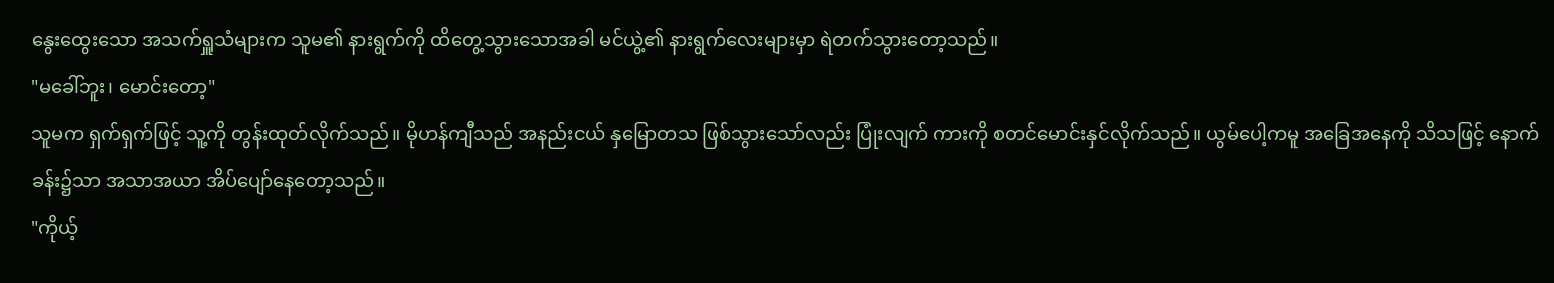နွေးထွေးသော အသက်ရှူသံများက သူမ၏ နားရွက်ကို ထိတွေ့သွားသောအခါ မင်ယွဲ့၏ နားရွက်လေးများမှာ ရဲတက်သွားတော့သည်။
"မခေါ်ဘူး၊ မောင်းတော့"
သူမက ရှက်ရှက်ဖြင့် သူ့ကို တွန်းထုတ်လိုက်သည်။ မိုဟန်ကျီသည် အနည်းငယ် နှမြောတသ ဖြစ်သွားသော်လည်း ပြုံးလျက် ကားကို စတင်မောင်းနှင်လိုက်သည်။ ယွမ်ပေါ့ကမူ အခြေအနေကို သိသဖြင့် နောက်ခန်း၌သာ အသာအယာ အိပ်ပျော်နေတော့သည်။
"ကိုယ့်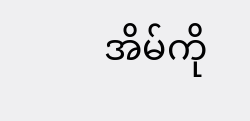အိမ်ကို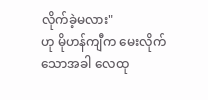လိုက်ခဲ့မလား"
ဟု မိုဟန်ကျီက မေးလိုက်သောအခါ လေထု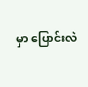မှာ ပြောင်းလဲ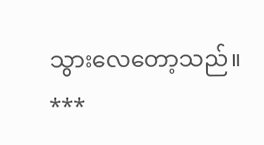သွားလေတော့သည်။
***